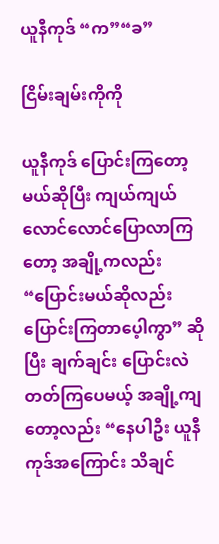ယူနီကုဒ် “က”“ခ”

ငြိမ်းချမ်းကိုကို

ယူနီကုဒ် ပြောင်းကြတော့မယ်ဆိုပြီး ကျယ်ကျယ်လောင်လောင်ပြောလာကြတော့ အချို့ကလည်း “ပြောင်းမယ်ဆိုလည်း ပြောင်းကြတာပေ့ါကွာ” ဆိုပြီး ချက်ချင်း ပြောင်းလဲတတ်ကြပေမယ့် အချို့ကျတော့လည်း “နေပါဦး ယူနီကုဒ်အကြောင်း သိချင်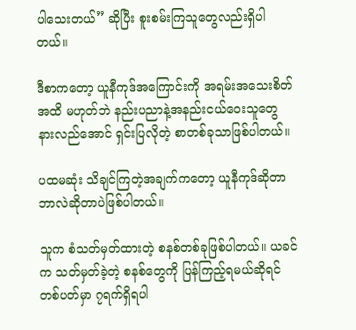ပါသေးတယ်” ဆိုပြီး စူးစမ်းကြသူတွေလည်းရှိပါတယ်။

ဒီစာကတော့ ယူနီကုဒ်အကြောင်းကို အရမ်းအသေးစိတ်အထိ မဟုတ်ဘဲ နည်းပညာနဲ့အနည်းငယ်ဝေးသူတွေ နားလည်အောင် ရှင်းပြလိုတဲ့ စာတစ်ခုသာဖြစ်ပါတယ်။

ပထမဆုံး သိချင်ကြတဲ့အချက်ကတော့ ယူနီကုဒ်ဆိုတာ ဘာလဲဆိုတာပဲဖြစ်ပါတယ်။

သူက စံသတ်မှတ်ထားတဲ့ စနစ်တစ်ခုဖြစ်ပါတယ်။ ယခင်က သတ်မှတ်ခဲ့တဲ့ စနစ်တွေကို ပြန်ကြည့်ရမယ်ဆိုရင် တစ်ပတ်မှာ ၇ရက်ရှိရပါ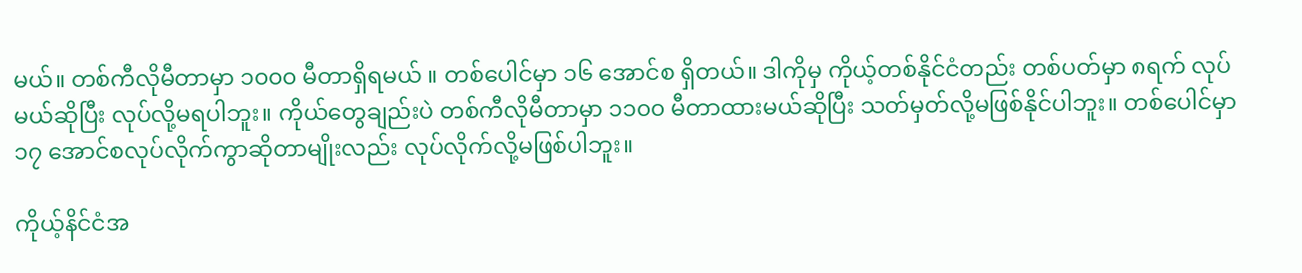မယ်။ တစ်ကီလိုမီတာမှာ ၁၀၀၀ မီတာရှိရမယ် ။ တစ်ပေါင်မှာ ၁၆ အောင်စ ရှိတယ်။ ဒါကိုမှ ကိုယ့်တစ်နိုင်ငံတည်း တစ်ပတ်မှာ ၈ရက် လုပ်မယ်ဆိုပြီး လုပ်လို့မရပါဘူး။ ကိုယ်တွေချည်းပဲ တစ်ကီလိုမီတာမှာ ၁၁၀၀ မီတာထားမယ်ဆိုပြီး သတ်မှတ်လို့မဖြစ်နိုင်ပါဘူး။ တစ်ပေါင်မှာ ၁၇ အောင်စလုပ်လိုက်ကွာဆိုတာမျိုးလည်း လုပ်လိုက်လို့မဖြစ်ပါဘူး။

ကိုယ့်နိင်ငံအ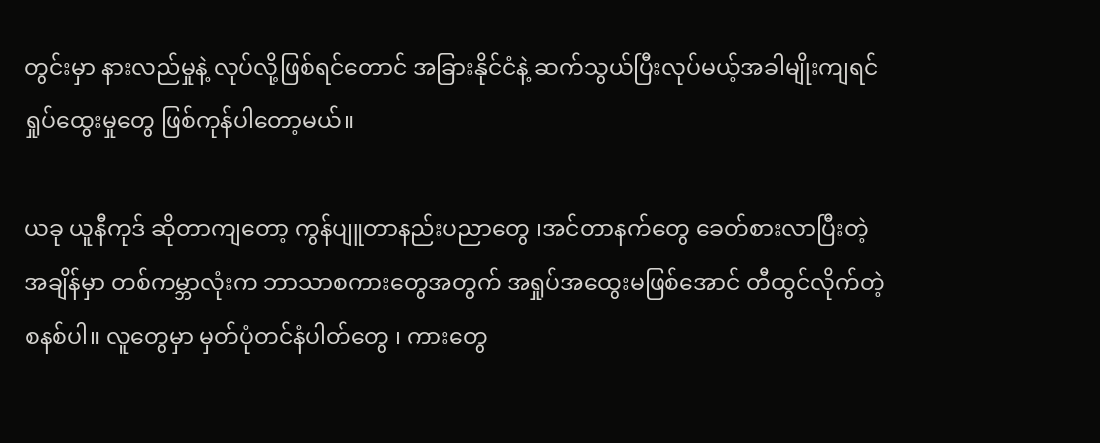တွင်းမှာ နားလည်မှုနဲ့ လုပ်လို့ဖြစ်ရင်တောင် အခြားနိုင်ငံနဲ့ ဆက်သွယ်ပြီးလုပ်မယ့်အခါမျိုးကျရင် ရှုပ်ထွေးမှုတွေ ဖြစ်ကုန်ပါတော့မယ်။

ယခု ယူနီကုဒ် ဆိုတာကျတော့ ကွန်ပျူတာနည်းပညာတွေ ၊အင်တာနက်တွေ ခေတ်စားလာပြီးတဲ့အချိန်မှာ တစ်ကမ္ဘာလုံးက ဘာသာစကားတွေအတွက် အရှုပ်အထွေးမဖြစ်အောင် တီထွင်လိုက်တဲ့စနစ်ပါ။ လူတွေမှာ မှတ်ပုံတင်နံပါတ်တွေ ၊ ကားတွေ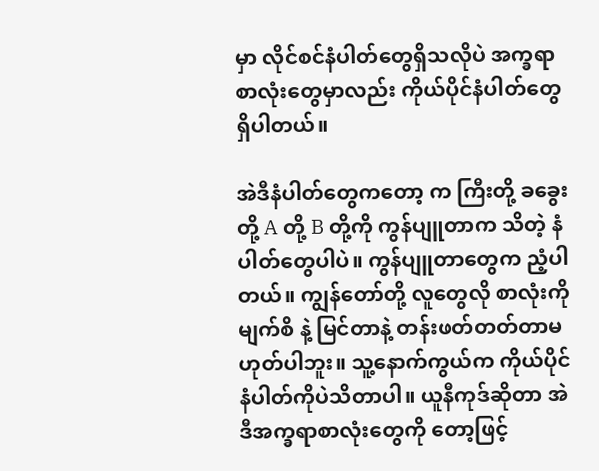မှာ လိုင်စင်နံပါတ်တွေရှိသလိုပဲ အက္ခရာ စာလုံးတွေမှာလည်း ကိုယ်ပိုင်နံပါတ်တွေရှိပါတယ်။

အဲဒီနံပါတ်တွေကတော့ က ကြီးတို့ ခခွေးတို့ A တို့ B တို့ကို ကွန်ပျူတာက သိတဲ့ နံပါတ်တွေပါပဲ။ ကွန်ပျူတာတွေက ညံ့ပါတယ်။ ကျွန်တော်တို့ လူတွေလို စာလုံးကို မျက်စိ နဲ့ မြင်တာနဲ့ တန်းဖတ်တတ်တာမဟုတ်ပါဘူး။ သူ့နောက်ကွယ်က ကိုယ်ပိုင်နံပါတ်ကိုပဲသိတာပါ။ ယူနီကုဒ်ဆိုတာ အဲဒီအက္ခရာစာလုံးတွေကို တော့ဖြင့်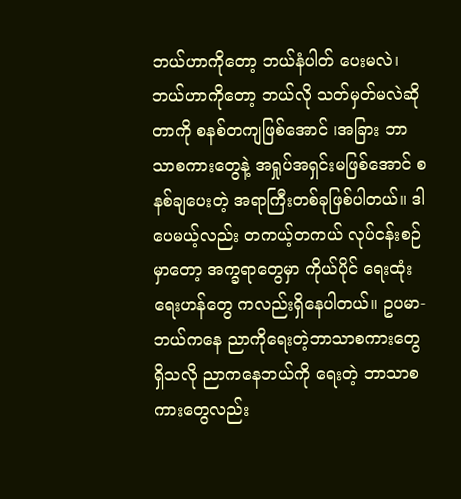ဘယ်ဟာကိုတော့ ဘယ်နံပါတ် ပေးမလဲ၊ ဘယ်ဟာကိုတော့ ဘယ်လို သတ်မှတ်မလဲဆိုတာကို စနစ်တကျဖြစ်အောင် ၊အခြား ဘာသာစကားတွေနဲ့ အရှုပ်အရှင်းမဖြစ်အောင် စနစ်ချပေးတဲ့ အရာကြီးတစ်ခုဖြစ်ပါတယ်။ ဒါပေမယ့်လည်း တကယ့်တကယ် လုပ်ငန်းစဉ်မှာတော့ အက္ခရာတွေမှာ ကိုယ်ပိုင် ရေးထုံးရေးဟန်တွေ ကလည်းရှိနေပါတယ်။ ဥပမာ-  ဘယ်ကနေ ညာကိုရေးတဲ့ဘာသာစကားတွေရှိသလို ညာကနေဘယ်ကို ရေးတဲ့ ဘာသာစကားတွေလည်း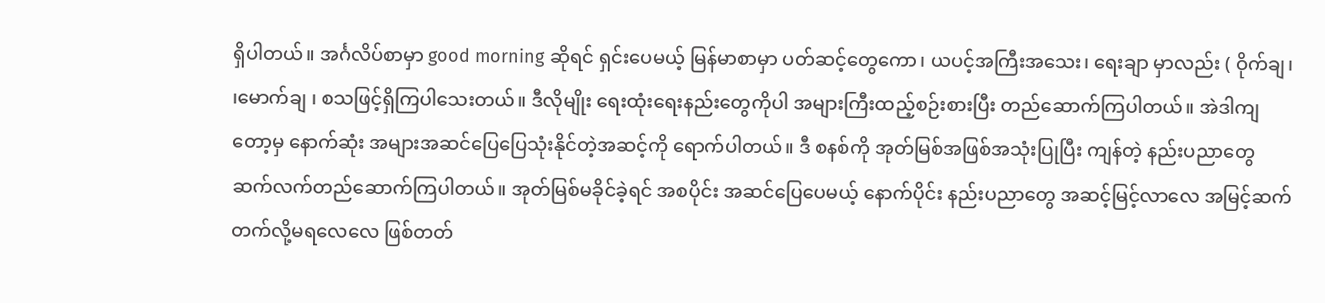ရှိပါတယ်။ အင်္ဂလိပ်စာမှာ good morning ဆိုရင် ရှင်းပေမယ့် မြန်မာစာမှာ ပတ်ဆင့်တွေကော၊ ယပင့်အကြီးအသေး၊ ရေးချာ မှာလည်း ( ဝိုက်ချ၊ ၊မောက်ချ ၊ စသဖြင့်ရှိကြပါသေးတယ်။ ဒီလိုမျိုး ရေးထုံးရေးနည်းတွေကိုပါ အများကြီးထည့်စဉ်းစားပြီး တည်ဆောက်ကြပါတယ်။ အဲဒါကျတော့မှ နောက်ဆုံး အများအဆင်ပြေပြေသုံးနိုင်တဲ့အဆင့်ကို ရောက်ပါတယ်။ ဒီ စနစ်ကို အုတ်မြစ်အဖြစ်အသုံးပြုပြီး ကျန်တဲ့ နည်းပညာတွေ ဆက်လက်တည်ဆောက်ကြပါတယ်။ အုတ်မြစ်မခိုင်ခဲ့ရင် အစပိုင်း အဆင်ပြေပေမယ့် နောက်ပိုင်း နည်းပညာတွေ အဆင့်မြင့်လာလေ အမြင့်ဆက်တက်လို့မရလေလေ ဖြစ်တတ်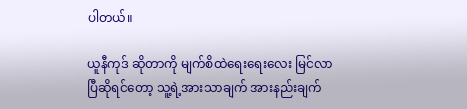ပါတယ်။

ယူနီကုဒ် ဆိုတာကို မျက်စိထဲရေးရေးလေး မြင်လာပြီဆိုရင်တော့ သူ့ရဲ့အားသာချက် အားနည်းချက်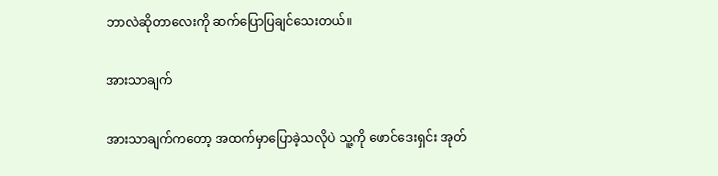ဘာလဲဆိုတာလေးကို ဆက်ပြောပြချင်သေးတယ်။

အားသာချက်

အားသာချက်ကတော့ အထက်မှာပြောခဲ့သလိုပဲ သူ့ကို ဖောင်ဒေးရှင်း အုတ်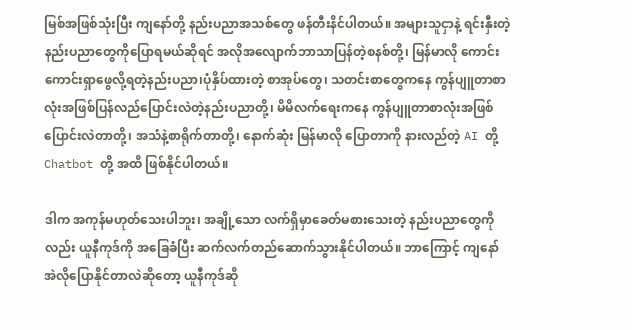မြစ်အဖြစ်သုံးပြီး ကျနော်တို့ နည်းပညာအသစ်တွေ ဖန်တီးနိင်ပါတယ်။ အများသူငှာနဲ့ ရင်းနှီးတဲ့နည်းပညာတွေကိုပြောရမယ်ဆိုရင် အလိုအလျောက်ဘာသာပြန်တဲ့စနစ်တို့၊ မြန်မာလို ကောင်းကောင်းရှာဖွေလို့ရတဲ့နည်းပညာ၊ပုံနှိပ်ထားတဲ့ စာအုပ်တွေ၊ သတင်းစာတွေကနေ ကွန်ပျူတာစာလုံးအဖြစ်ပြန်လည်ပြောင်းလဲတဲ့နည်းပညာတို့၊ မိမိလက်ရေးကနေ ကွန်ပျူတာစာလုံးအဖြစ်ပြောင်းလဲတာတို့၊ အသံနဲ့စာရိုက်တာတို့၊ နောက်ဆုံး မြန်မာလို ပြောတာကို နားလည်တဲ့ AI တို့ Chatbot တို့ အထိ ဖြစ်နိုင်ပါတယ်။

ဒါက အကုန်မဟုတ်သေးပါဘူး၊ အချို့သော လက်ရှိမှာခေတ်မစားသေးတဲ့ နည်းပညာတွေကိုလည်း ယူနီကုဒ်ကို အခြေခံပြီး ဆက်လက်တည်ဆောက်သွားနိုင်ပါတယ်။ ဘာကြောင့် ကျနော် အဲလိုပြောနိုင်တာလဲဆိုတော့ ယူနီကုဒ်ဆို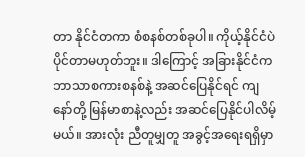တာ နိုင်ငံတကာ စံစနစ်တစ်ခုပါ။ ကိုယ့်နိုင်ငံပဲပိုင်တာမဟုတ်ဘူး။ ဒါကြောင့် အခြားနိုင်ငံက ဘာသာစကားစနစ်နဲ့ အဆင်ပြေနိုင်ရင် ကျနော်တို့ မြန်မာစာနဲ့လည်း အဆင်ပြေနိုင်ပါလိမ့်မယ်။ အားလုံး ညီတူမျှတူ အခွင့်အရေးရရှိမှာ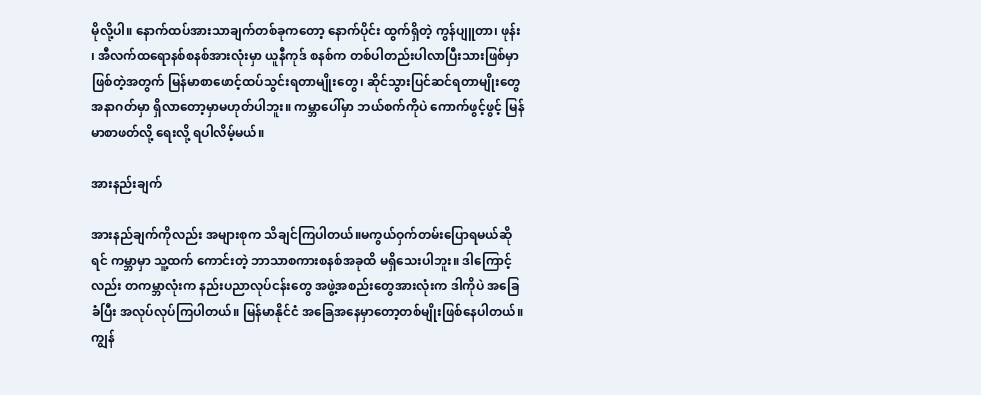မိုလို့ပါ။ နောက်ထပ်အားသာချက်တစ်ခုကတော့ နောက်ပိုင်း ထွက်ရှိတဲ့ ကွန်ပျူတာ၊ ဖုန်း ၊ အီလက်ထရောနစ်စနစ်အားလုံးမှာ ယူနီကုဒ် စနစ်က တစ်ပါတည်းပါလာပြီးသားဖြစ်မှာဖြစ်တဲ့အတွက် မြန်မာစာဖောင့်ထပ်သွင်းရတာမျိုးတွေ၊ ဆိုင်သွားပြင်ဆင်ရတာမျိုးတွေ အနာဂတ်မှာ ရှိလာတော့မှာမဟုတ်ပါဘူး။ ကမ္ဘာပေါ်မှာ ဘယ်စက်ကိုပဲ ကောက်ဖွင့်ဖွင့် မြန်မာစာဖတ်လို့ ရေးလို့ ရပါလိမ့်မယ်။

အားနည်းချက်

အားနည်ချက်ကိုလည်း အများစုက သိချင်ကြပါတယ်။မကွယ်ဝှက်တမ်းပြောရမယ်ဆိုရင် ကမ္ဘာမှာ သူ့ထက် ကောင်းတဲ့ ဘာသာစကားစနစ်အခုထိ မရှိသေးပါဘူး။ ဒါကြောင့်လည်း တကမ္ဘာလုံးက နည်းပညာလုပ်ငန်းတွေ အဖွဲ့အစည်းတွေအားလုံးက ဒါကိုပဲ အခြေခံပြီး အလုပ်လုပ်ကြပါတယ်။ မြန်မာနိုင်ငံ အခြေအနေမှာတော့တစ်မျိုးဖြစ်နေပါတယ်။ ကျွန်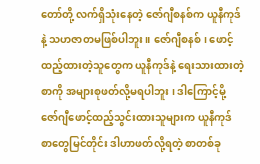တော်တို့ လက်ရှိသုံးနေတဲ့ ဇော်ဂျီစနစ်က ယူနီကုဒ်နဲ့ သဟဇာတမဖြစ်ပါဘူး။ ဇော်ဂျီစနစ်၊ ဖောင့်ထည့်ထားတဲ့သူတွေက ယူနီကုဒ်နဲ့ ရေးသားထားတဲ့စာကို အများစုဖတ်လို့မရပါဘူး ၊ ဒါကြောင့်မို့ ဇော်ဂျီဖောင့်ထည့်သွင်းထားသူများက ယူနီကုဒ် စာတွေမြင်တိုင်း ဒါဟာဖတ်လို့ရတဲ့ စာတစ်ခု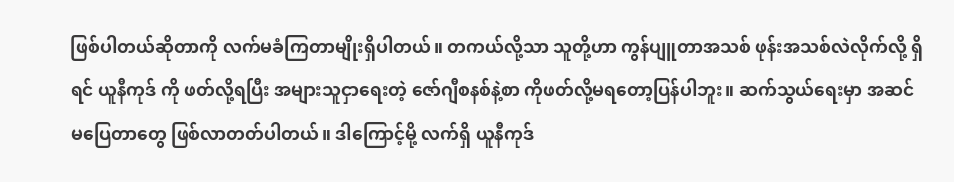ဖြစ်ပါတယ်ဆိုတာကို လက်မခံကြတာမျိုးရှိပါတယ်။ တကယ်လို့သာ သူတို့ဟာ ကွန်ပျူတာအသစ် ဖုန်းအသစ်လဲလိုက်လို့ ရှိရင် ယူနီကုဒ် ကို ဖတ်လို့ရပြီး အများသူငှာရေးတဲ့ ဇော်ဂျီစနစ်နဲ့စာ ကိုဖတ်လို့မရတော့ပြန်ပါဘူး။ ဆက်သွယ်ရေးမှာ အဆင်မပြေတာတွေ ဖြစ်လာတတ်ပါတယ်။ ဒါကြောင့်မို့ လက်ရှိ ယူနီကုဒ်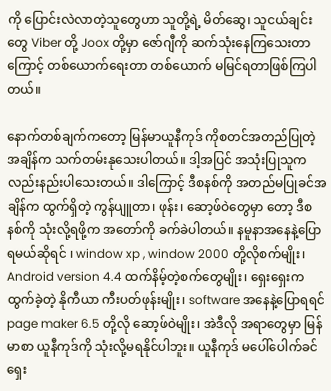ကို ပြောင်းလဲလာတဲ့သူတွေဟာ သူတို့ရဲ့ မိတ်ဆွေ၊ သူငယ်ချင်းတွေ Viber တို့ Joox တို့မှာ ဇော်ဂျီကို ဆက်သုံးနေကြသေးတာကြောင့် တစ်ယောက်ရေးတာ တစ်ယောက် မမြင်ရတာဖြစ်ကြပါတယ်။

နောက်တစ်ချက်ကတော့ မြန်မာယူနီကုဒ် ကိုစတင်အတည်ပြုတဲ့ အချိန်က သက်တမ်းနုသေးပါတယ်။ ဒါ့အပြင် အသုံးပြုသူကလည်းနည်းပါသေးတယ်။ ဒါကြောင့် ဒီစနစ်ကို အတည်မပြုခင်အချိန်က ထွက်ရှိတဲ့ ကွန်ပျူတာ၊ ဖုန်း၊ ဆော့ဖ်ဝဲတွေမှာ တော့ ဒီစနစ်ကို သုံးလို့ရဖို့က အတော်ကို ခက်ခဲပါတယ်။ နမူနာအနေနဲ့ပြောရမယ်ဆိုရင် ၊ window xp , window 2000 တို့လိုစက်မျိုး၊ Android version 4.4 ထက်နိမ့်တဲ့စက်တွေမျိုး၊ ရှေးရှေးကထွက်ခဲ့တဲ့ နိုကီယာ ကီးပတ်ဖုန်းမျိုး၊ software အနေနဲ့ပြောရရင် page maker 6.5 တို့လို ဆော့ဖ်ဝဲမျိုး၊ အဲဒီလို အရာတွေမှာ မြန်မာစာ ယူနီကုဒ်ကို သုံးလို့မရနိုင်ပါဘူး။ ယူနီကုဒ် မပေါ်ပေါက်ခင် ရှေး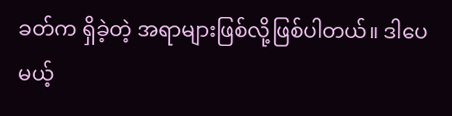ခတ်က ရှိခဲ့တဲ့ အရာများဖြစ်လို့ဖြစ်ပါတယ်။ ဒါပေမယ့်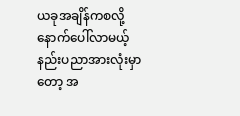ယခုအချိန်ကစလို့ နောက်ပေါ်လာမယ့် နည်းပညာအားလုံးမှာတော့ အ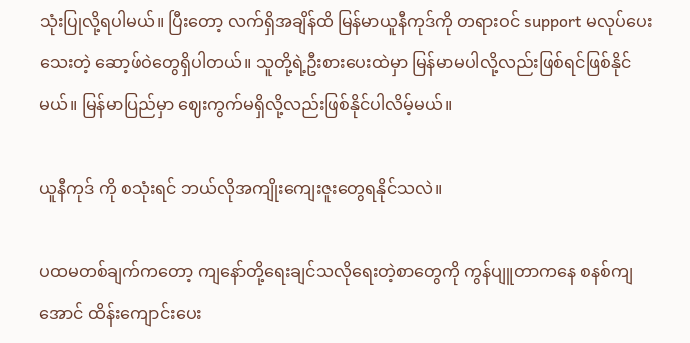သုံးပြုလို့ရပါမယ်။ ပြီးတော့ လက်ရှိအချိန်ထိ မြန်မာယူနီကုဒ်ကို တရားဝင် support မလုပ်ပေးသေးတဲ့ ဆော့ဖ်ဝဲတွေရှိပါတယ်။ သူတို့ရဲ့ဦးစားပေးထဲမှာ မြန်မာမပါလို့လည်းဖြစ်ရင်ဖြစ်နိုင်မယ်။ မြန်မာပြည်မှာ ဈေးကွက်မရှိလို့လည်းဖြစ်နိုင်ပါလိမ့်မယ်။

ယူနီကုဒ် ကို စသုံးရင် ဘယ်လိုအကျိုးကျေးဇူးတွေရနိုင်သလဲ။

ပထမတစ်ချက်ကတော့ ကျနော်တို့ရေးချင်သလိုရေးတဲ့စာတွေကို ကွန်ပျူတာကနေ စနစ်ကျအောင် ထိန်းကျောင်းပေး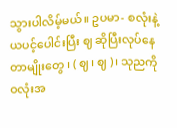သွားပါလိမ့်မယ်။ ဥပမာ- စလုံးနဲ့ ယပင့်ပေါင်းပြီး ဈ ဆိုပြီးလုပ်နေတာမျိုးတွေ ၊ ( ဈ ၊ ဈ )၊ သုညကို ဝလုံးအ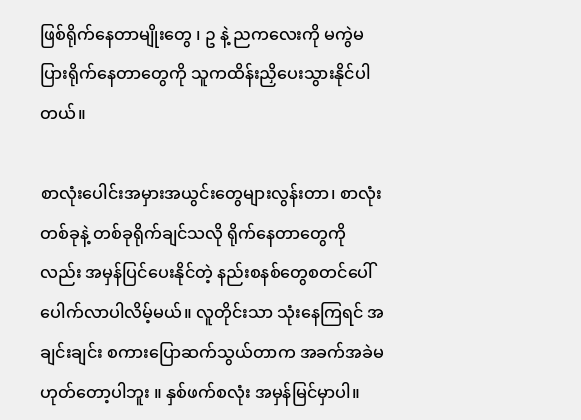ဖြစ်ရိုက်နေတာမျိုးတွေ ၊ ဥ နဲ့ ညကလေးကို မကွဲမပြားရိုက်နေတာတွေကို သူကထိန်းညှိပေးသွားနိုင်ပါတယ်။

စာလုံးပေါင်းအမှားအယွင်းတွေများလွန်းတာ၊ စာလုံးတစ်ခုနဲ့ တစ်ခုရိုက်ချင်သလို ရိုက်နေတာတွေကိုလည်း အမှန်ပြင်ပေးနိုင်တဲ့ နည်းစနစ်တွေစတင်ပေါ်ပေါက်လာပါလိမ့်မယ်။ လူတိုင်းသာ သုံးနေကြရင် အချင်းချင်း စကားပြောဆက်သွယ်တာက အခက်အခဲမဟုတ်တော့ပါဘူး ။ နှစ်ဖက်စလုံး အမှန်မြင်မှာပါ။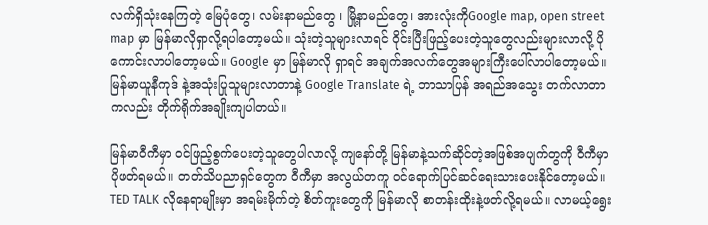လက်ရှိသုံးနေကြတဲ့ မြေပုံတွေ၊ လမ်းနာမည်တွေ ၊ မြို့နာမည်တွေ၊ အားလုံးကိုGoogle map, open street map မှာ မြန်မာလိုရှာလို့ရပါတော့မယ်။ သုံးတဲ့သူများလာရင် ဝိုင်းပြီးဖြည့်ပေးတဲ့သူတွေလည်းများလာလို့ ပို ကောင်းလာပါတော့မယ်။ Google မှာ မြန်မာလို ရှာရင် အချက်အလက်တွေအများကြီးပေါ်လာပါတော့မယ်။ မြန်မာယူနီကုဒ် နဲ့အသုံးပြုသူများလာတာနဲ့ Google Translate ရဲ့ ဘာသာပြန် အရည်အသွေး တက်လာတာကလည်း တိုက်ရိုက်အချိုးကျပါတယ်။

မြန်မာဝီကီမှာ ဝင်ဖြည့်စွက်ပေးတဲ့သူတွေပါလာလို့ ကျနော်တို့ မြန်မာနဲ့သက်ဆိုင်တဲ့အဖြစ်အပျက်တွကို ဝီကီမှာပိုဖတ်ရမယ်။ တတ်သိပညာရှင်တွေက ဝီကီမှာ အလွယ်တကူ ဝင်ရောက်ပြင်ဆင်ရေးသားပေးနိုင်တော့မယ်။ TED TALK လိုနေရာမျိုးမှာ အရမ်းမိုက်တဲ့ စိတ်ကူးတွေကို မြန်မာလို စာတန်းထိုးနဲ့ဖတ်လို့ရမယ်။ လာမယ့်ရွေး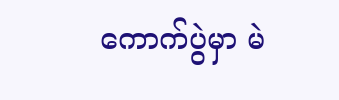ကောက်ပွဲမှာ မဲ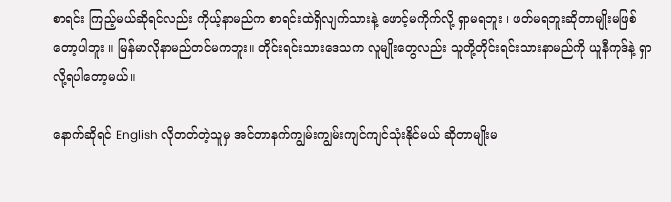စာရင်း ကြည့်မယ်ဆိုရင်လည်း ကိုယ့်နာမည်က စာရင်းထဲရှိလျက်သားနဲ့ ဖောင့်မကိုက်လို့ ရှာမရဘူး ၊ ဖတ်မရဘူးဆိုတာမျိုးမဖြစ်တော့ပါဘူး ။ မြန်မာလိုနာမည်တင်မကဘူး။ တိုင်းရင်းသားဒေသက လူမျိုးတွေလည်း သူတို့တိုင်းရင်းသားနာမည်ကို ယူနီကုဒ်နဲ့ ရှာလို့ရပါတော့မယ်။

နောက်ဆိုရင် English လိုတတ်တဲ့သူမှ အင်တာနက်ကျွမ်းကျွမ်းကျင်ကျင်သုံးနိုင်မယ် ဆိုတာမျိုးမ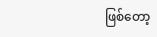ဖြစ်တော့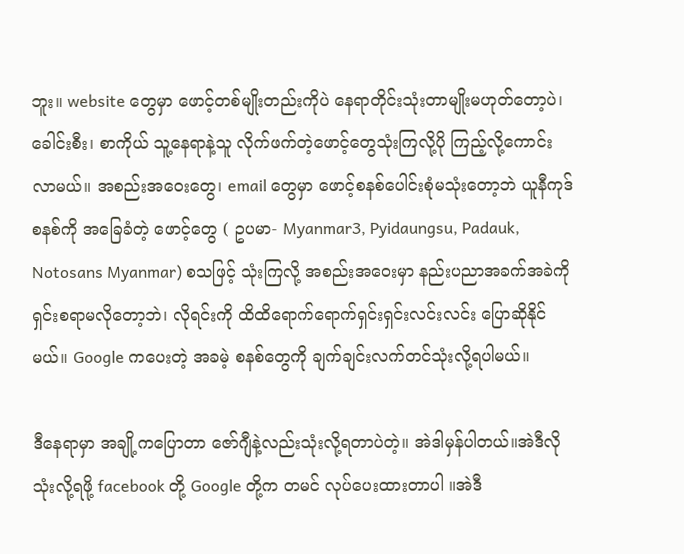ဘူး။ website တွေမှာ ဖောင့်တစ်မျိုးတည်းကိုပဲ နေရာတိုင်းသုံးတာမျိုးမဟုတ်တော့ပဲ၊ ခေါင်းစီး၊ စာကိုယ် သူ့နေရာနဲ့သူ လိုက်ဖက်တဲ့ဖောင့်တွေသုံးကြလို့ပို ကြည့်လို့ကောင်းလာမယ်။ အစည်းအဝေးတွေ၊ email တွေမှာ ဖောင့်စနစ်ပေါင်းစုံမသုံးတော့ဘဲ ယူနီကုဒ် စနစ်ကို အခြေခံတဲ့ ဖောင့်တွေ ( ဥပမာ- Myanmar3, Pyidaungsu, Padauk, Notosans Myanmar) စသဖြင့် သုံးကြလို့ အစည်းအဝေးမှာ နည်းပညာအခက်အခဲကို ရှင်းစရာမလိုတော့ဘဲ၊ လိုရင်းကို ထိထိရောက်ရောက်ရှင်းရှင်းလင်းလင်း ပြောဆိုနိုင်မယ်။ Google ကပေးတဲ့ အခမဲ့ စနစ်တွေကို ချက်ချင်းလက်တင်သုံးလို့ရပါမယ်။

ဒီနေရာမှာ အချို့ကပြောတာ ဇော်ဂျီနဲ့လည်းသုံးလို့ရတာပဲတဲ့။ အဲဒါမှန်ပါတယ်။အဲဒီလိုသုံးလို့ရဖို့ facebook တို့ Google တို့က တမင် လုပ်ပေးထားတာပါ ။အဲဒီ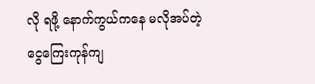လို ရဖို့ နောက်ကွယ်ကနေ မလိုအပ်တဲ့ ငွေကြေးကုန်ကျ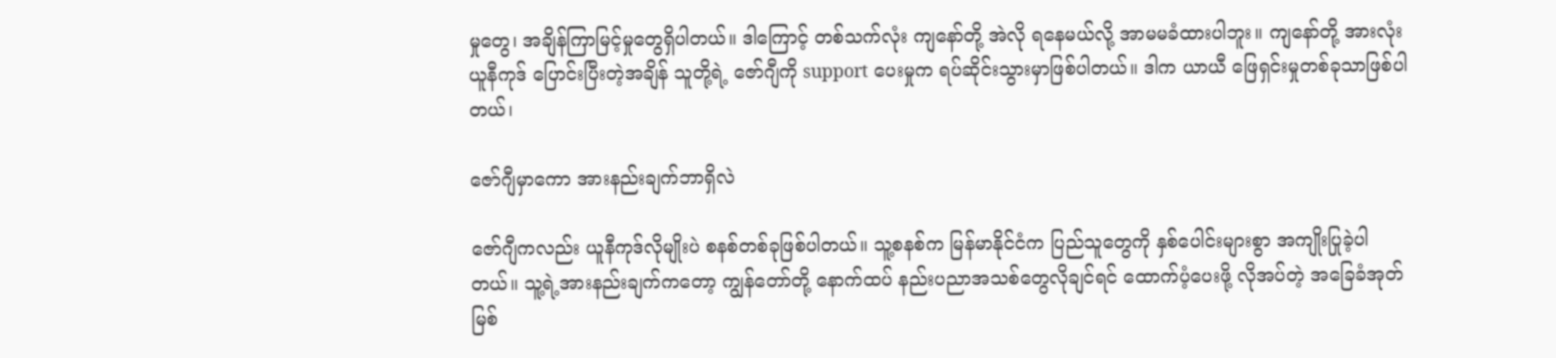မှုတွေ၊ အချိန်ကြာမြင့်မှုတွေရှိပါတယ်။ ဒါကြောင့် တစ်သက်လုံး ကျနော်တို့ အဲလို ရနေမယ်လို့ အာမမခံထားပါဘူး။ ကျနော်တို့ အားလုံး ယူနီကုဒ် ပြောင်းပြီးတဲ့အချိန် သူတို့ရဲ့ ဇော်ဂျီကို support ပေးမှုက ရပ်ဆိုင်းသွားမှာဖြစ်ပါတယ်။ ဒါက ယာယီ ဖြေရှင်းမှုတစ်ခုသာဖြစ်ပါတယ်၊

ဇော်ဂျီမှာကော အားနည်းချက်ဘာရှိလဲ

ဇော်ဂျီကလည်း ယူနီကုဒ်လိုမျိုးပဲ စနစ်တစ်ခုဖြစ်ပါတယ်။ သူ့စနစ်က မြန်မာနိုင်ငံက ပြည်သူတွေကို နှစ်ပေါင်းများစွာ အကျိုးပြုခဲ့ပါတယ်။ သူ့ရဲ့အားနည်းချက်ကတော့ ကျွန်တော်တို့ နောက်ထပ် နည်းပညာအသစ်တွေလိုချင်ရင် ထောက်ပံ့ပေးဖို့ လိုအပ်တဲ့ အခြေခံအုတ်မြစ်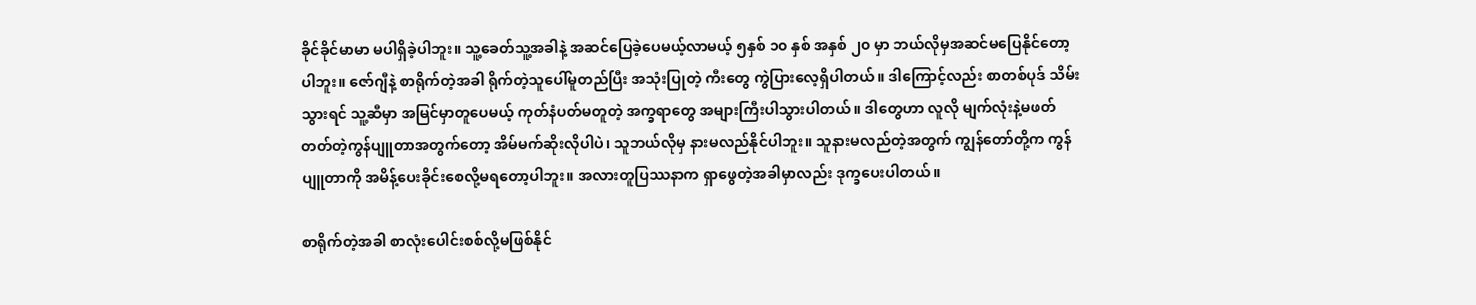ခိုင်ခိုင်မာမာ မပါရှိခဲ့ပါဘူး။ သူ့ခေတ်သူ့အခါနဲ့ အဆင်ပြေခဲ့ပေမယ့်လာမယ့် ၅နှစ် ၁၀ နှစ် အနှစ် ၂၀ မှာ ဘယ်လိုမှအဆင်မပြေနိုင်တော့ပါဘူး။ ဇော်ဂျီနဲ့ စာရိုက်တဲ့အခါ ရိုက်တဲ့သူပေါ်မူတည်ပြီး အသုံးပြုတဲ့ ကီးတွေ ကွဲပြားလေ့ရှိပါတယ်။ ဒါကြောင့်လည်း စာတစ်ပုဒ် သိမ်းသွားရင် သူ့ဆီမှာ အမြင်မှာတူပေမယ့် ကုတ်နံပတ်မတူတဲ့ အက္ခရာတွေ အများကြီးပါသွားပါတယ်။ ဒါတွေဟာ လူလို မျက်လုံးနဲ့မဖတ်တတ်တဲ့ကွန်ပျူတာအတွက်တော့ အိမ်မက်ဆိုးလိုပါပဲ၊ သူဘယ်လိုမှ နားမလည်နိုင်ပါဘူး။ သူနားမလည်တဲ့အတွက် ကျွန်တော်တို့က ကွန်ပျူတာကို အမိန့်ပေးခိုင်းစေလို့မရတော့ပါဘူး။ အလားတူပြဿနာက ရှာဖွေတဲ့အခါမှာလည်း ဒုက္ခပေးပါတယ်။

စာရိုက်တဲ့အခါ စာလုံးပေါင်းစစ်လို့မဖြစ်နိုင်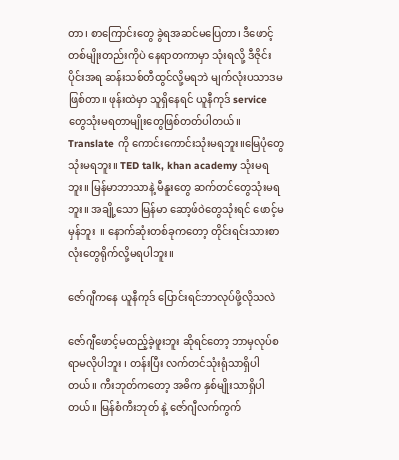တာ၊ စာကြောင်းတွေ ခွဲရအဆင်မပြေတာ၊ ဒီဖောင့်တစ်မျိုးတည်းကိုပဲ နေရာတကာမှာ သုံးရလို့ ဒီဇိုင်းပိုင်းအရ ဆန်းသစ်တီထွင်လို့မရဘဲ မျက်လုံးပသာဒမဖြစ်တာ။ ဖုန်းထဲမှာ သူရှိနေရင် ယူနီကုဒ် service တွေသုံးမရတာမျိုးတွေဖြစ်တတ်ပါတယ်။ Translate ကို ကောင်းကောင်းသုံးမရဘူး။မြေပုံတွေသုံးမရဘူး။ TED talk, khan academy သုံးမရဘူး။ မြန်မာဘာသာနဲ့ မီနူးတွေ ဆက်တင်တွေသုံးမရဘူး။ အချို့သော မြန်မာ ဆော့ဖ်ဝဲတွေသုံးရင် ဖောင့်မမှန်ဘူး  ။ နောက်ဆုံးတစ်ခုကတော့ တိုင်းရင်းသားစာလုံးတွေရိုက်လို့မရပါဘူး။

ဇော်ဂျီကနေ ယူနီကုဒ် ပြောင်းရင်ဘာလုပ်ဖို့လိုသလဲ

ဇော်ဂျီဖောင့်မထည့်ခဲ့ဖူးဘူး ဆိုရင်တော့ ဘာမှလုပ်စရာမလိုပါဘူး ၊ တန်းပြီး လက်တင်သုံးရုံသာရှိပါတယ်။ ကီးဘုတ်ကတော့ အဓိက နှစ်မျိုးသာရှိပါတယ်။ မြန်စံကီးဘုတ် နဲ့ ဇော်ဂျီလက်ကွက်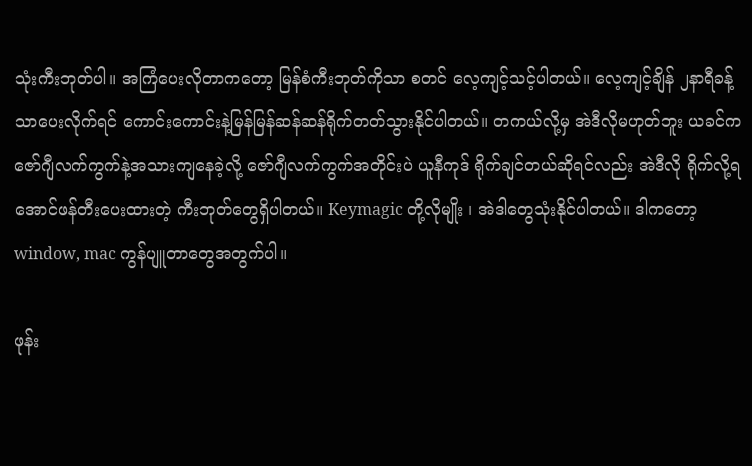သုံးကီးဘုတ်ပါ။ အကြံပေးလိုတာကတော့ မြန်စံကီးဘုတ်ကိုသာ စတင် လေ့ကျင့်သင့်ပါတယ်။ လေ့ကျင့်ချိန် ၂နာရီခန့်သာပေးလိုက်ရင် ကောင်းကောင်းနဲ့မြန်မြန်ဆန်ဆန်ရိုက်တတ်သွားနိုင်ပါတယ်။ တကယ်လို့မှ အဲဒီလိုမဟုတ်ဘူး ယခင်က ဇော်ဂျီလက်ကွက်နဲ့အသားကျနေခဲ့လို့ ဇော်ဂျီလက်ကွက်အတိုင်းပဲ ယူနီကုဒ် ရိုက်ချင်တယ်ဆိုရင်လည်း အဲဒီလို ရိုက်လို့ရအောင်ဖန်တီးပေးထားတဲ့ ကီးဘုတ်တွေရှိပါတယ်။ Keymagic တို့လိုမျိုး ၊ အဲဒါတွေသုံးနိုင်ပါတယ်။ ဒါကတော့ window, mac ကွန်ပျူတာတွေအတွက်ပါ။

ဖုန်း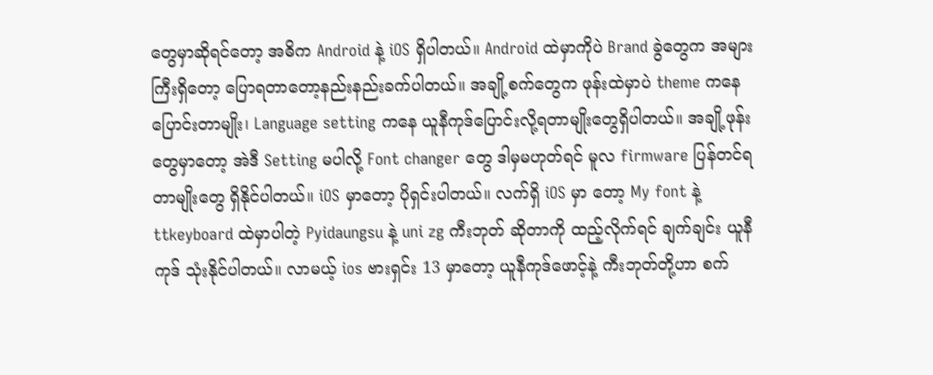တွေမှာဆိုရင်တော့ အဓိက Android နဲ့ iOS ရှိပါတယ်။ Android ထဲမှာကိုပဲ Brand ခွဲတွေက အများကြီးရှိတော့ ပြောရတာတော့နည်းနည်းခက်ပါတယ်။ အချို့စက်တွေက ဖုန်းထဲမှာပဲ theme ကနေ ပြောင်းတာမျိုး၊ Language setting ကနေ ယူနီကုဒ်ပြောင်းလို့ရတာမျိုးတွေရှိပါတယ်။ အချို့ဖုန်းတွေမှာတော့ အဲဒီ Setting မပါလို့ Font changer တွေ ဒါမှမဟုတ်ရင် မူလ firmware ပြန်တင်ရတာမျိုးတွေ ရှိနိုင်ပါတယ်။ iOS မှာတော့ ပိုရှင်းပါတယ်။ လက်ရှိ iOS မှာ တော့ My font နဲ့ ttkeyboard ထဲမှာပါတဲ့ Pyidaungsu နဲ့ uni zg ကီးဘုတ် ဆိုတာကို ထည့်လိုက်ရင် ချက်ချင်း ယူနီကုဒ် သုံးနိုင်ပါတယ်။ လာမယ့် ios ဗားရှင်း 13 မှာတော့ ယူနီကုဒ်ဖောင့်နဲ့ ကီးဘုတ်တို့ဟာ စက်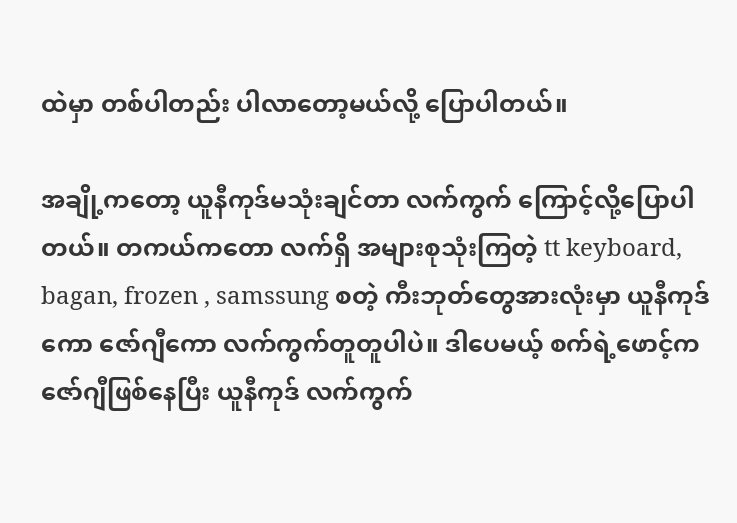ထဲမှာ တစ်ပါတည်း ပါလာတော့မယ်လို့ ပြောပါတယ်။

အချို့ကတော့ ယူနီကုဒ်မသုံးချင်တာ လက်ကွက် ကြောင့်လို့ပြောပါတယ်။ တကယ်ကတော လက်ရှိ အများစုသုံးကြတဲ့ tt keyboard, bagan, frozen , samssung စတဲ့ ကီးဘုတ်တွေအားလုံးမှာ ယူနီကုဒ်ကော ဇော်ဂျီကော လက်ကွက်တူတူပါပဲ။ ဒါပေမယ့် စက်ရဲ့ဖောင့်က ဇော်ဂျီဖြစ်နေပြီး ယူနီကုဒ် လက်ကွက်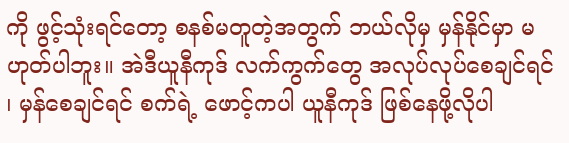ကို ဖွင့်သုံးရင်တော့ စနစ်မတူတဲ့အတွက် ဘယ်လိုမှ မှန်နိုင်မှာ မဟုတ်ပါဘူး။ အဲဒီယူနီကုဒ် လက်ကွက်တွေ အလုပ်လုပ်စေချင်ရင် ၊ မှန်စေချင်ရင် စက်ရဲ့ ဖောင့်ကပါ ယူနီကုဒ် ဖြစ်နေဖို့လိုပါ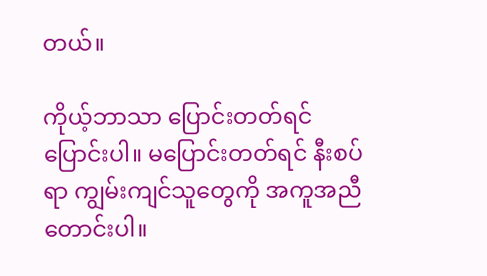တယ်။

ကိုယ့်ဘာသာ ပြောင်းတတ်ရင်ပြောင်းပါ။ မပြောင်းတတ်ရင် နီးစပ်ရာ ကျွမ်းကျင်သူတွေကို အကူအညီတောင်းပါ။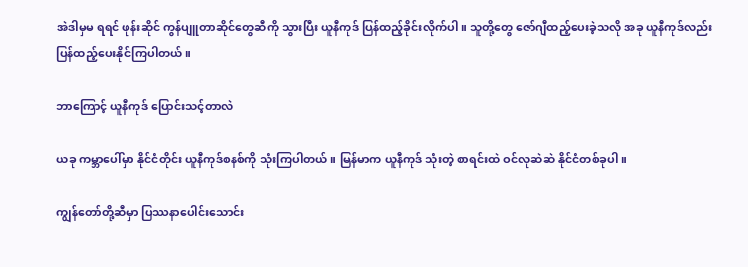အဲဒါမှမ ရရင် ဖုန်းဆိုင် ကွန်ပျူတာဆိုင်တွေဆီကို သွားပြီး ယူနီကုဒ် ပြန်ထည့်ခိုင်းလိုက်ပါ။ သူတို့တွေ ဇော်ဂျီထည့်ပေးခဲ့သလို အခု ယူနီကုဒ်လည်း ပြန်ထည့်ပေးနိုင်ကြပါတယ်။

ဘာကြောင့် ယူနီကုဒ် ပြောင်းသင့်တာလဲ

ယခု ကမ္ဘာပေါ်မှာ နိုင်ငံတိုင်း ယူနီကုဒ်စနစ်ကို သုံးကြပါတယ်။ မြန်မာက ယူနီကုဒ် သုံးတဲ့ စာရင်းထဲ ဝင်လုဆဲဆဲ နိုင်ငံတစ်ခုပါ။

ကျွန်တော်တို့ဆီမှာ ပြဿနာပေါင်းသောင်း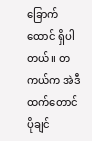ခြောက်ထောင် ရှိပါတယ်။ တကယ်က အဲဒီထက်တောင်ပိုချင်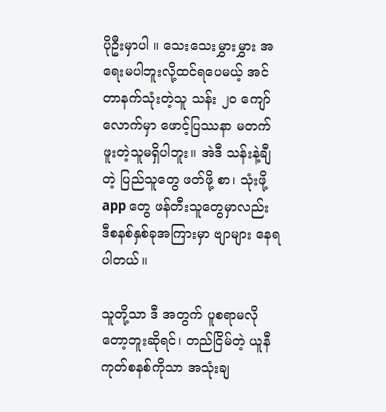ပိုဦးမှာပါ ။ သေးသေးမွှားမွှား အရေးမပါဘူးလို့ထင်ရပေမယ့် အင်တာနက်သုံးတဲ့သူ သန်း ၂၀ ကျော်လောက်မှာ ဖောင့်ပြဿနာ မတက်ဖူးတဲ့သူမရှိပါဘူး။ အဲဒီ သန်းနဲ့ချီတဲ့ ပြည်သူတွေ ဖတ်ဖို့ စာ၊ သုံးဖို့ app တွေ ဖန်တီးသူတွေမှာလည်း ဒီစနစ်နှစ်ခုအကြားမှာ ဗျာများ နေရပါတယ်။

သူတို့သာ ဒီ အတွက် ပူစရာမလိုတော့ဘူးဆိုရင်၊ တည်ငြိမ်တဲ့ ယူနီကုတ်စနစ်ကိုသာ အသုံးချ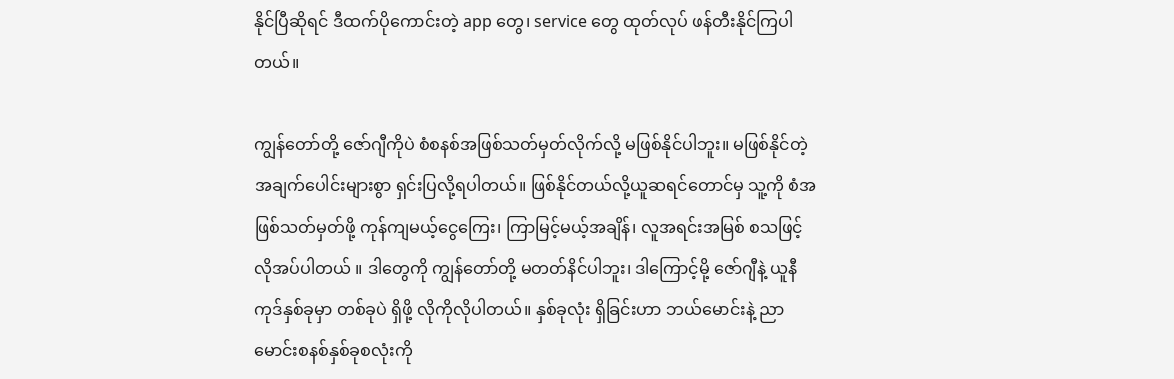နိုင်ပြီဆိုရင် ဒီထက်ပိုကောင်းတဲ့ app တွေ၊ service တွေ ထုတ်လုပ် ဖန်တီးနိုင်ကြပါတယ်။

ကျွန်တော်တို့ ဇော်ဂျီကိုပဲ စံစနစ်အဖြစ်သတ်မှတ်လိုက်လို့ မဖြစ်နိုင်ပါဘူး။ မဖြစ်နိုင်တဲ့အချက်ပေါင်းများစွာ ရှင်းပြလို့ရပါတယ်။ ဖြစ်နိုင်တယ်လို့ယူဆရင်တောင်မှ သူ့ကို စံအဖြစ်သတ်မှတ်ဖို့ ကုန်ကျမယ့်ငွေကြေး၊ ကြာမြင့်မယ့်အချိန်၊ လူအရင်းအမြစ် စသဖြင့် လိုအပ်ပါတယ် ။ ဒါတွေကို ကျွန်တော်တို့ မတတ်နိင်ပါဘူး၊ ဒါကြောင့်မို့ ဇော်ဂျီနဲ့ ယူနီကုဒ်နှစ်ခုမှာ တစ်ခုပဲ ရှိဖို့ လိုကိုလိုပါတယ်။ နှစ်ခုလုံး ရှိခြင်းဟာ ဘယ်မောင်းနဲ့ ညာမောင်းစနစ်နှစ်ခုစလုံးကို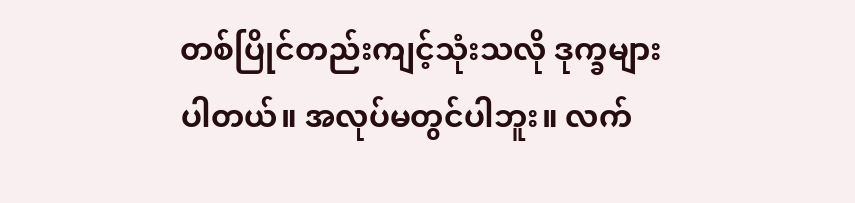တစ်ပြိုင်တည်းကျင့်သုံးသလို ဒုက္ခများပါတယ်။ အလုပ်မတွင်ပါဘူး။ လက်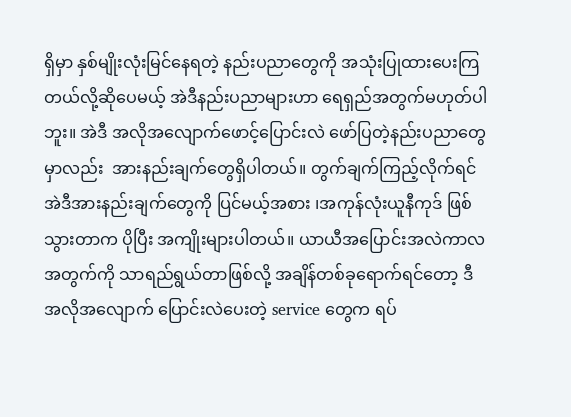ရှိမှာ နှစ်မျိုးလုံးမြင်နေရတဲ့ နည်းပညာတွေကို အသုံးပြုထားပေးကြတယ်လို့ဆိုပေမယ့် အဲဒီနည်းပညာများဟာ ရေရှည်အတွက်မဟုတ်ပါဘူး။ အဲဒီ အလိုအလျောက်ဖောင့်ပြောင်းလဲ ဖော်ပြတဲ့နည်းပညာတွေမှာလည်း  အားနည်းချက်တွေရှိပါတယ်။ တွက်ချက်ကြည့်လိုက်ရင် အဲဒီအားနည်းချက်တွေကို ပြင်မယ့်အစား ၊အကုန်လုံးယူနီကုဒ် ဖြစ်သွားတာက ပိုပြီး အကျိုးများပါတယ်။ ယာယီအပြောင်းအလဲကာလအတွက်ကို သာရည်ရွယ်တာဖြစ်လို့ အချိန်တစ်ခုရောက်ရင်တော့ ဒီ အလိုအလျောက် ပြောင်းလဲပေးတဲ့ service တွေက ရပ်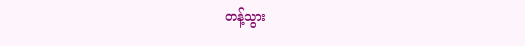တန့်သွား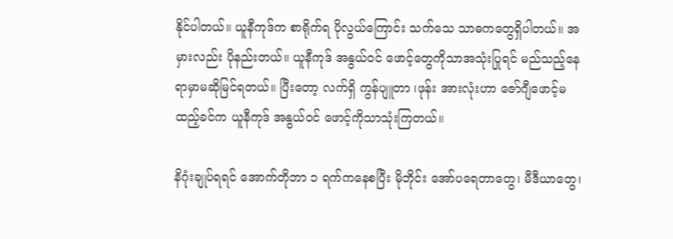နိုင်ပါတယ်။ ယူနီကုဒ်က စာရိုက်ရ ပိုလွယ်ကြောင်း သက်သေ သာဓကတွေရှိပါတယ်။ အမှားလည်း ပိုနည်းတယ်။ ယူနီကုဒ် အနွယ်ဝင် ဖောင့်တွေကိုသာအသုံးပြုရင် မည်သည့်နေရာမှာမဆိုမြင်ရတယ်။ ပြီးတော့ လက်ရှိ ကွန်ပျူတာ ၊ဖုန်း အားလုံးဟာ ဇော်ဂျီဖောင့်မထည့်ခင်က ယူနီကုဒ် အနွယ်ဝင် ဖောင့်ကိုသာသုံးကြတယ်။

နိဂုံးချုပ်ရရင် အောက်တိုဘာ ၁ ရက်ကနေစပြီး မိုဘိုင်း အော်ပရေတာတွေ၊ မီဒီယာတွေ၊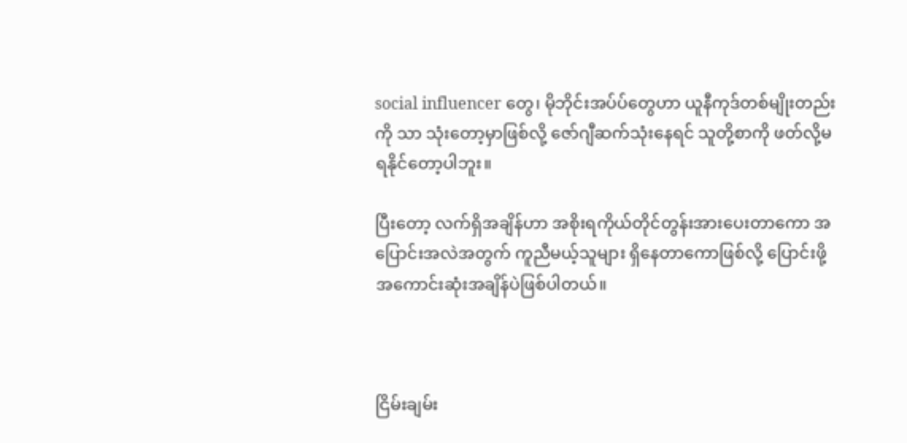social influencer တွေ၊ မိုဘိုင်းအပ်ပ်တွေဟာ ယူနီကုဒ်တစ်မျိုးတည်းကို သာ သုံးတော့မှာဖြစ်လို့ ဇော်ဂျီဆက်သုံးနေရင် သူတို့စာကို ဖတ်လို့မရနိုင်တော့ပါဘူး။

ပြီးတော့ လက်ရှိအချိန်ဟာ အစိုးရကိုယ်တိုင်တွန်းအားပေးတာကော အပြောင်းအလဲအတွက် ကူညီမယ့်သူများ ရှိနေတာကောဖြစ်လို့ ပြောင်းဖို့အကောင်းဆုံးအချိန်ပဲဖြစ်ပါတယ်။



ငြိမ်းချမ်း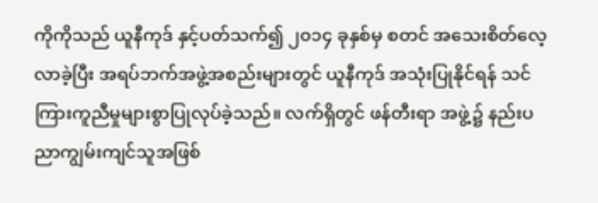ကိုကိုသည် ယူနီကုဒ် နှင့်ပတ်သက်၍ ၂၀၁၄ ခုနှစ်မှ စတင် အသေးစိတ်လေ့လာခဲ့ပြီး အရပ်ဘက်အဖွဲ့အစည်းများတွင် ယူနီကုဒ် အသုံးပြုနိုင်ရန် သင်ကြားကူညီမှုများစွာပြုလုပ်ခဲ့သည်။ လက်ရှိတွင် ဖန်တီးရာ အဖွဲ့၌ နည်းပညာကျွမ်းကျင်သူအဖြစ်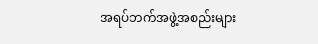အရပ်ဘက်အဖွဲ့အစည်းများ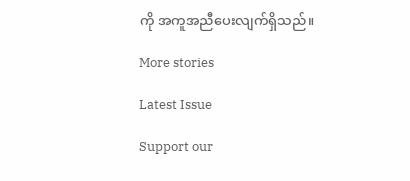ကို အကူအညီပေးလျက်ရှိသည်။

More stories

Latest Issue

Support our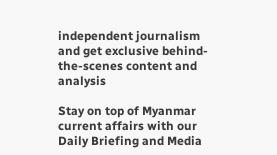independent journalism and get exclusive behind-the-scenes content and analysis

Stay on top of Myanmar current affairs with our Daily Briefing and Media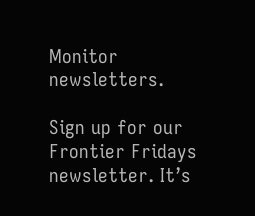Monitor newsletters.

Sign up for our Frontier Fridays newsletter. It’s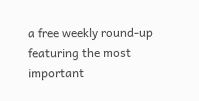a free weekly round-up featuring the most important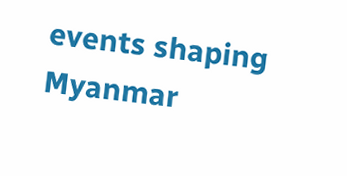events shaping Myanmar